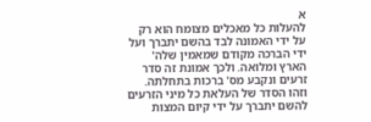א
להעלות כל מאכלים מצומח הוא רק על ידי האמונה לבד בהשם יתברך ועל ידי הברכה מקודם שמאמין שלה' הארץ ומלואה. ולכך אמונת זה סדר זרעים ונקבע מס' ברכות בתחלתה. וזהו הסדר של העלאת כל מיני הזרעים להשם יתברך על ידי קיום המצות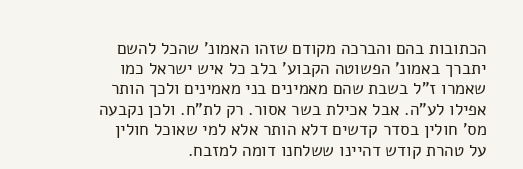הכתובות בהם והברכה מקודם שזהו האמונ' שהכל להשם יתברך באמונ' הפשוטה הקבוע' בלב כל איש ישראל כמו שאמרו ז"ל בשבת שהם מאמינים בני מאמינים ולכך הותר אפילו לע"ה. אבל אכילת בשר אסור. רק לת"ח. ולכן נקבעה מס' חולין בסדר קדשים דלא הותר אלא למי שאוכל חולין על טהרת קודש דהיינו ששלחנו דומה למזבח.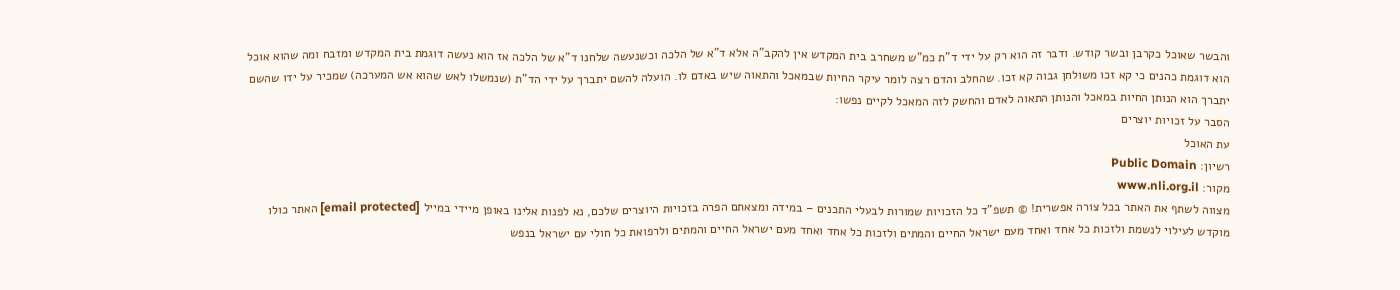והבשר שאוכל כקרבן ובשר קודש. ודבר זה הוא רק על ידי ד"ת כמ"ש משחרב בית המקדש אין להקב"ה אלא ד"א של הלכה וכשנעשה שלחנו ד"א של הלכה אז הוא נעשה דוגמת בית המקדש ומזבח ומה שהוא אוכל הוא דוגמת כהנים כי קא זכו משולחן גבוה קא זכו. שהחלב והדם רצה לומר עיקר החיות שבמאכל והתאוה שיש באדם לו. הועלה להשם יתברך על ידי הד"ת (שנמשלו לאש שהוא אש המערכה) שמכיר על ידו שהשם יתברך הוא הנותן החיות במאכל והנותן התאוה לאדם והחשק לזה המאכל לקיים נפשו:
הסבר על זכויות יוצרים
עת האוכל
רשיון: Public Domain
מקור: www.nli.org.il
מצווה לשתף את האתר בכל צורה אפשרית! © תשפ"ד כל הזכויות שמורות לבעלי התכנים – במידה ומצאתם הפרה בזכויות היוצרים שלכם, נא לפנות אלינו באופן מיידי במייל [email protected] האתר כולו מוקדש לעילוי לנשמת ולזכות כל אחד ואחד מעם ישראל החיים והמתים ולזכות כל אחד ואחד מעם ישראל החיים והמתים ולרפואת כל חולי עם ישראל בנפש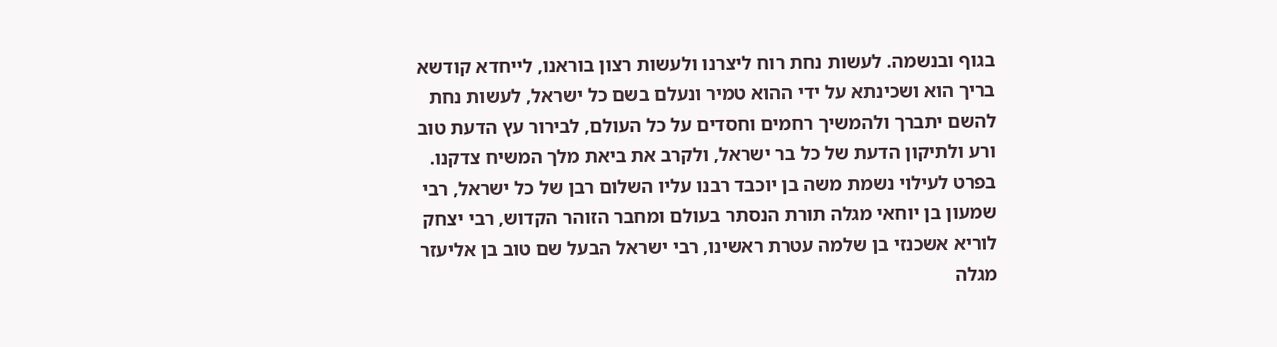בגוף ובנשמה. לעשות נחת רוח ליצרנו ולעשות רצון בוראנו, לייחדא קודשא בריך הוא ושכינתא על ידי ההוא טמיר ונעלם בשם כל ישראל, לעשות נחת להשם יתברך ולהמשיך רחמים וחסדים על כל העולם, לבירור עץ הדעת טוב ורע ולתיקון הדעת של כל בר ישראל, ולקרב את ביאת מלך המשיח צדקנו. בפרט לעילוי נשמת משה בן יוכבד רבנו עליו השלום רבן של כל ישראל, רבי שמעון בן יוחאי מגלה תורת הנסתר בעולם ומחבר הזוהר הקדוש, רבי יצחק לוריא אשכנזי בן שלמה עטרת ראשינו, רבי ישראל הבעל שם טוב בן אליעזר מגלה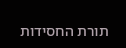תורת החסידות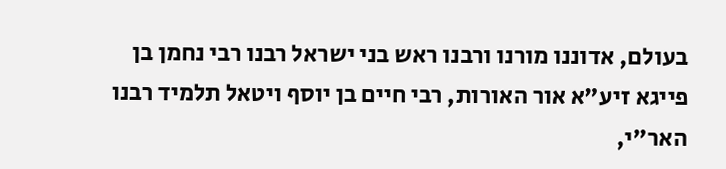בעולם, אדוננו מורנו ורבנו ראש בני ישראל רבנו רבי נחמן בן פייגא זיע"א אור האורות, רבי חיים בן יוסף ויטאל תלמיד רבנו האר"י,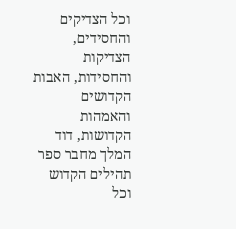וכל הצדיקים והחסידים, הצדיקות והחסידות, האבות הקדושים והאמהות הקדושות, דוד המלך מחבר ספר תהילים הקדוש וכל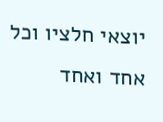יוצאי חלציו וכל אחד ואחד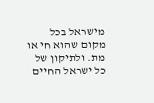מישראל בכל מקום שהוא חי או מת. ולתיקון של כל ישראל החיים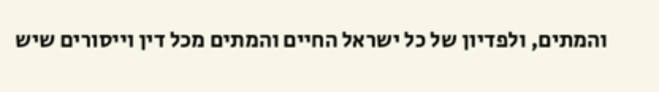והמתים, ולפדיון של כל ישראל החיים והמתים מכל דין וייסורים שיש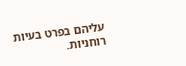עליהם בפרט בעיות רוחניות.